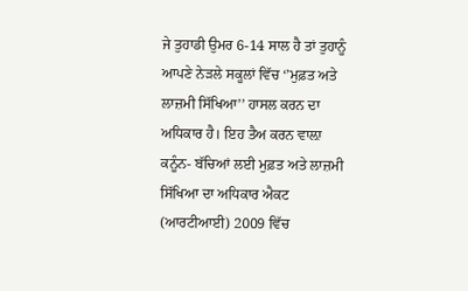ਜੇ ਤੁਹਾਡੀ ਉਮਰ 6-14 ਸਾਲ ਹੈ ਤਾਂ ਤੁਹਾਨੂੰ ਆਪਣੇ ਨੇੜਲੇ ਸਕੂਲਾਂ ਵਿੱਚ ‘’ਮੁਫ਼ਤ ਅਤੇ ਲਾਜ਼ਮੀ ਸਿੱਖਿਆ’’ ਹਾਸਲ ਕਰਨ ਦਾ ਅਧਿਕਾਰ ਹੈ। ਇਹ ਤੈਅ ਕਰਨ ਵਾਲ਼ਾ ਕਨੂੰਨ- ਬੱਚਿਆਂ ਲਈ ਮੁਫ਼ਤ ਅਤੇ ਲਾਜ਼ਮੀ ਸਿੱਖਿਆ ਦਾ ਅਧਿਕਾਰ ਐਕਟ (ਆਰਟੀਆਈ) 2009 ਵਿੱਚ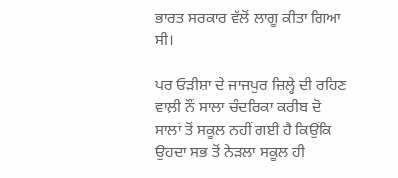ਭਾਰਤ ਸਰਕਾਰ ਵੱਲੋਂ ਲਾਗੂ ਕੀਤਾ ਗਿਆ ਸੀ।

ਪਰ ਓੜੀਸ਼ਾ ਦੇ ਜਾਜਪੁਰ ਜ਼ਿਲ੍ਹੇ ਦੀ ਰਹਿਣ ਵਾਲ਼ੀ ਨੌਂ ਸਾਲਾ ਚੰਦਰਿਕਾ ਕਰੀਬ ਦੋ ਸਾਲਾਂ ਤੋਂ ਸਕੂਲ ਨਹੀਂ ਗਈ ਹੈ ਕਿਉਂਕਿ ਉਹਦਾ ਸਭ ਤੋਂ ਨੇੜਲਾ ਸਕੂਲ ਹੀ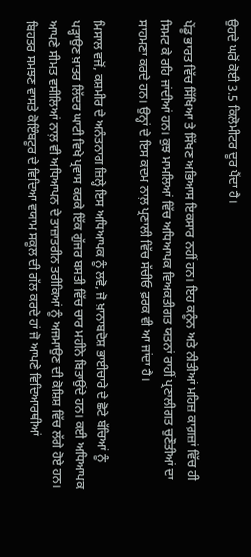ਉਹਦੇ ਘਰੋਂ ਕੋਈ 3.5 ਕਿਲੋਮੀਟਰ ਦੂਰ ਪੈਂਦਾ ਹੈ।

ਪੇਂਡੂ ਭਾਰਤ ਵਿੱਚ ਸਿੱਖਿਆ ਤੇ ਸਿੱਖਣ ਅਭਿਆਸ ਇਕਸਾਰ ਨਹੀਂ ਹਨ। ਇਹ ਕਨੂੰਨ ਅਤੇ ਨੀਤੀਆਂ ਮਹਿਜ਼ ਕਾਗ਼ਜ਼ਾਂ ਵਿੱਚ ਹੀ ਸਿਮਟ ਕੇ ਰਹਿ ਜਾਂਦੀਆਂ ਹਨ। ਕੁਝ ਮਾਮਲਿਆਂ ਵਿੱਚ ਅਧਿਆਪਕ ਵਿਅਕਤੀਗਤ ਯਤਨਾਂ ਰਾਹੀਂ ਪ੍ਰਣਾਲੀਗਤ ਚੁਣੌਤੀਆਂ ਦਾ ਸਾਹਮਣਾ ਕਰਦੇ ਹਨ। ਉਨ੍ਹਾਂ ਦੇ ਇਸ ਕਦਮ ਨਾਲ਼ ਪ੍ਰਣਾਲੀ ਵਿੱਚ ਸੱਚੀਓ ਫ਼ਰਕ ਵੀ ਆ ਜਾਂਦਾ ਹੈ।

ਮਿਸਾਲ ਵਜੋਂ, ਕਸ਼ਮੀਰ ਦੇ ਅਨੰਤਨਾਗ ਜ਼ਿਲ੍ਹੇ ਇਸ ਅਧਿਆਪਕ ਨੂੰ ਲਵੋ, ਜੋ ਖ਼ਾਨਾਬਦੋਸ਼ ਭਾਈਚਾਰੇ ਦੇ ਛੋਟੇ ਬੱਚਿਆਂ ਨੂੰ ਪੜ੍ਹਾਉਣ ਖ਼ਾਤਰ ਲਿੱਦਰ ਘਾਟੀ ਵਿਖੇ ਪ੍ਰਵਾਸ ਕਰਕੇ ਇੱਕ ਗੁੱਜਰ ਬਸਤੀ ਵਿੱਚ ਚਾਰ ਮਹੀਨੇ ਬਿਤਾਉਂਦੇ ਹਨ। ਕਈ ਅਧਿਆਪਕ ਆਪਣੇ ਸੀਮਤ ਵਸੀਲਿਆਂ ਨਾਲ਼ ਵੀ ਅਧਿਆਪਨ ਦੇ ਤਾਜ਼ਾਤਰੀਨ ਤਰੀਕਿਆਂ ਨੂੰ ਅਜਮਾਉਣ ਦੀ ਕੋਸ਼ਿਸ਼ ਵਿੱਚ ਲੱਗੇ ਹੋਏ ਹਨ। ਬਿਹਤਰ ਸਮਝਣ ਵਾਸਤੇ ਕੋਇੰਬਟੂਰ ਦੇ ਵਿਦਿਆ ਵਯਾਮ ਸਕੂਲ ਦੀ ਗੱਲ ਕਰਦੇ ਹਾਂ ਜੋ ਆਪਣੇ ਵਿਦਿਆਰਥੀਆਂ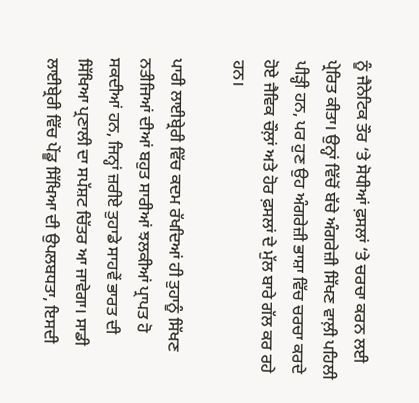ਨੂੰ ਜੈਨੇਟਿਕ ਤੌਰ ‘ਤੇ ਸੋਧੀਆਂ ਫ਼ਸਲਾਂ ‘ਤੇ ਚਰਚਾ ਕਰਨ ਲਈ ਪ੍ਰੇਰਿਤ ਕੀਤਾ। ਉਨ੍ਹਾਂ ਵਿੱਚੋਂ ਬੱਚੇ ਅੰਗਰੇਜ਼ੀ ਸਿੱਖਣ ਵਾਲ਼ੀ ਪਹਿਲੀ ਪੀੜ੍ਹੀ ਹਨ, ਪਰ ਹੁਣ ਉਹ ਅੰਗਰੇਜ਼ੀ ਭਾਸ਼ਾ ਵਿੱਚ ਚਰਚਾ ਕਰਦੇ ਹੋਏ ਜੈਵਿਕ ਚੌਲ਼ਾਂ ਅਤੇ ਹੋਰ ਫ਼ਸਲਾਂ ਦੇ ਮੁੱਲ ਬਾਰੇ ਗੱਲ ਕਰ ਰਹੇ ਹਨ।

ਪਾਰੀ ਲਾਈਬ੍ਰੇਰੀ ਵਿੱਚ ਕਦਮ ਰੱਖਦਿਆਂ ਹੀ ਤੁਹਾਨੂੰ ਸਿੱਖਣ ਨਤੀਜਿਆਂ ਦੀਆਂ ਬਹੁਤ ਸਾਰੀਆਂ ਝਲਕੀਆਂ ਪ੍ਰਾਪਤ ਹੋ ਸਕਦੀਆਂ ਹਨ, ਜਿਨ੍ਹਾਂ ਜ਼ਰੀਏ ਤੁਹਾਡੇ ਸਾਹਵੇਂ ਭਾਰਤ ਦੀ ਸਿੱਖਿਆ ਪ੍ਰਣਾਲੀ ਦਾ ਸਪੱਸ਼ਟ ਚਿੱਤਰ ਆ ਜਾਵੇਗਾ। ਸਾਡੀ ਲਾਈਬ੍ਰੇਰੀ ਵਿੱਚ ਪੇਂਡੂ ਸਿੱਖਿਆ ਦੀ ਉਪਲਬਧਤਾ, ਇਸਦੀ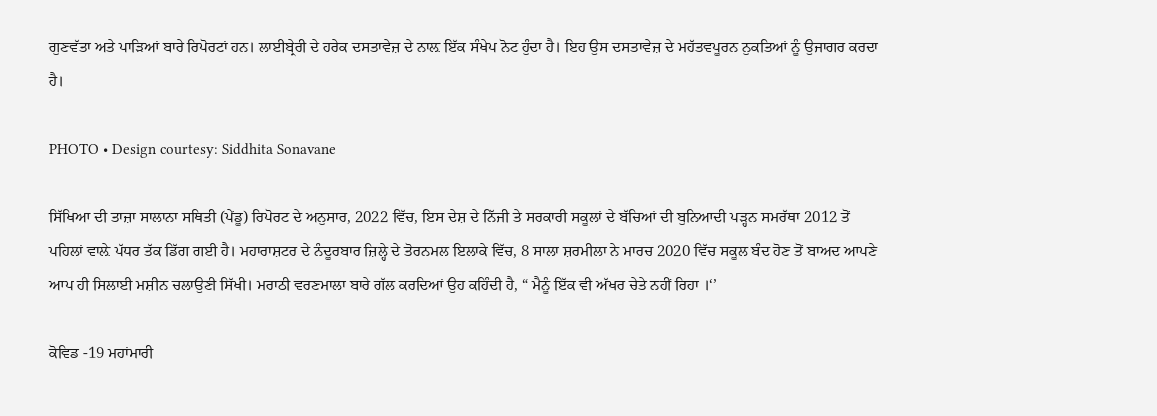ਗੁਣਵੱਤਾ ਅਤੇ ਪਾੜਿਆਂ ਬਾਰੇ ਰਿਪੋਰਟਾਂ ਹਨ। ਲਾਈਬ੍ਰੇਰੀ ਦੇ ਹਰੇਕ ਦਸਤਾਵੇਜ਼ ਦੇ ਨਾਲ਼ ਇੱਕ ਸੰਖੇਪ ਨੋਟ ਹੁੰਦਾ ਹੈ। ਇਹ ਉਸ ਦਸਤਾਵੇਜ਼ ਦੇ ਮਹੱਤਵਪੂਰਨ ਨੁਕਤਿਆਂ ਨੂੰ ਉਜਾਗਰ ਕਰਦਾ ਹੈ।

PHOTO • Design courtesy: Siddhita Sonavane

ਸਿੱਖਿਆ ਦੀ ਤਾਜ਼ਾ ਸਾਲਾਨਾ ਸਥਿਤੀ (ਪੇਂਡੂ) ਰਿਪੋਰਟ ਦੇ ਅਨੁਸਾਰ, 2022 ਵਿੱਚ, ਇਸ ਦੇਸ਼ ਦੇ ਨਿੱਜੀ ਤੇ ਸਰਕਾਰੀ ਸਕੂਲਾਂ ਦੇ ਬੱਚਿਆਂ ਦੀ ਬੁਨਿਆਦੀ ਪੜ੍ਹਨ ਸਮਰੱਥਾ 2012 ਤੋਂ ਪਹਿਲਾਂ ਵਾਲ਼ੇ ਪੱਧਰ ਤੱਕ ਡਿੱਗ ਗਈ ਹੈ। ਮਹਾਰਾਸ਼ਟਰ ਦੇ ਨੰਦੂਰਬਾਰ ਜ਼ਿਲ੍ਹੇ ਦੇ ਤੋਰਨਮਲ ਇਲਾਕੇ ਵਿੱਚ, 8 ਸਾਲਾ ਸ਼ਰਮੀਲਾ ਨੇ ਮਾਰਚ 2020 ਵਿੱਚ ਸਕੂਲ ਬੰਦ ਹੋਣ ਤੋਂ ਬਾਅਦ ਆਪਣੇ ਆਪ ਹੀ ਸਿਲਾਈ ਮਸ਼ੀਨ ਚਲਾਉਣੀ ਸਿੱਖੀ। ਮਰਾਠੀ ਵਰਣਮਾਲਾ ਬਾਰੇ ਗੱਲ ਕਰਦਿਆਂ ਉਹ ਕਹਿੰਦੀ ਹੈ, “ ਮੈਨੂੰ ਇੱਕ ਵੀ ਅੱਖਰ ਚੇਤੇ ਨਹੀਂ ਰਿਹਾ ।‘’

ਕੋਵਿਡ -19 ਮਹਾਂਮਾਰੀ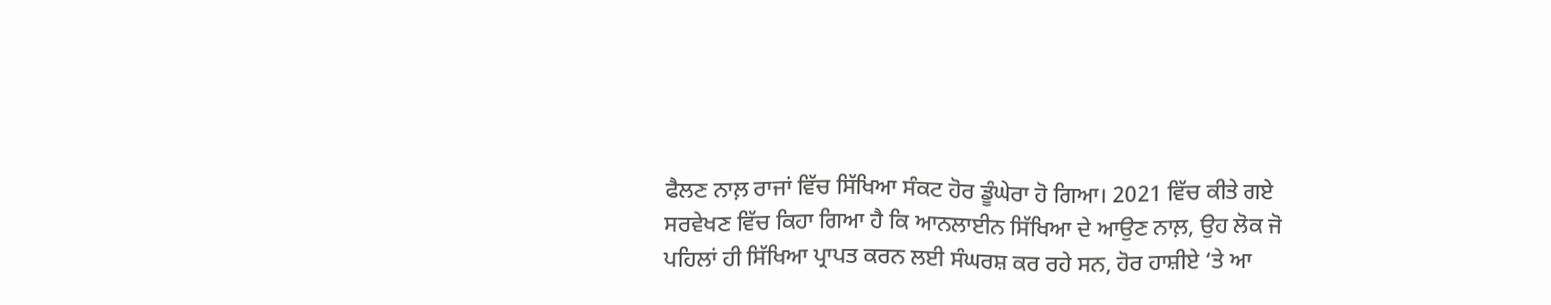ਫੈਲਣ ਨਾਲ਼ ਰਾਜਾਂ ਵਿੱਚ ਸਿੱਖਿਆ ਸੰਕਟ ਹੋਰ ਡੂੰਘੇਰਾ ਹੋ ਗਿਆ। 2021 ਵਿੱਚ ਕੀਤੇ ਗਏ ਸਰਵੇਖਣ ਵਿੱਚ ਕਿਹਾ ਗਿਆ ਹੈ ਕਿ ਆਨਲਾਈਨ ਸਿੱਖਿਆ ਦੇ ਆਉਣ ਨਾਲ਼, ਉਹ ਲੋਕ ਜੋ ਪਹਿਲਾਂ ਹੀ ਸਿੱਖਿਆ ਪ੍ਰਾਪਤ ਕਰਨ ਲਈ ਸੰਘਰਸ਼ ਕਰ ਰਹੇ ਸਨ, ਹੋਰ ਹਾਸ਼ੀਏ ‘ਤੇ ਆ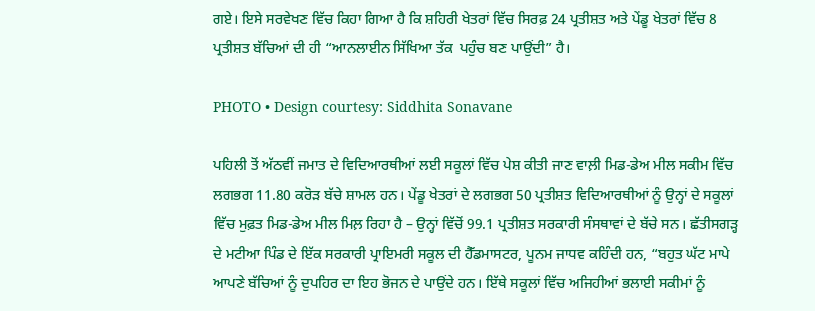ਗਏ। ਇਸੇ ਸਰਵੇਖਣ ਵਿੱਚ ਕਿਹਾ ਗਿਆ ਹੈ ਕਿ ਸ਼ਹਿਰੀ ਖੇਤਰਾਂ ਵਿੱਚ ਸਿਰਫ਼ 24 ਪ੍ਰਤੀਸ਼ਤ ਅਤੇ ਪੇਂਡੂ ਖੇਤਰਾਂ ਵਿੱਚ 8 ਪ੍ਰਤੀਸ਼ਤ ਬੱਚਿਆਂ ਦੀ ਹੀ “ਆਨਲਾਈਨ ਸਿੱਖਿਆ ਤੱਕ  ਪਹੁੰਚ ਬਣ ਪਾਉਂਦੀ” ਹੈ।

PHOTO • Design courtesy: Siddhita Sonavane

ਪਹਿਲੀ ਤੋਂ ਅੱਠਵੀਂ ਜਮਾਤ ਦੇ ਵਿਦਿਆਰਥੀਆਂ ਲਈ ਸਕੂਲਾਂ ਵਿੱਚ ਪੇਸ਼ ਕੀਤੀ ਜਾਣ ਵਾਲ਼ੀ ਮਿਡ-ਡੇਅ ਮੀਲ ਸਕੀਮ ਵਿੱਚ ਲਗਭਗ 11.80 ਕਰੋੜ ਬੱਚੇ ਸ਼ਾਮਲ ਹਨ। ਪੇਂਡੂ ਖੇਤਰਾਂ ਦੇ ਲਗਭਗ 50 ਪ੍ਰਤੀਸ਼ਤ ਵਿਦਿਆਰਥੀਆਂ ਨੂੰ ਉਨ੍ਹਾਂ ਦੇ ਸਕੂਲਾਂ ਵਿੱਚ ਮੁਫ਼ਤ ਮਿਡ-ਡੇਅ ਮੀਲ ਮਿਲ਼ ਰਿਹਾ ਹੈ – ਉਨ੍ਹਾਂ ਵਿੱਚੋਂ 99.1 ਪ੍ਰਤੀਸ਼ਤ ਸਰਕਾਰੀ ਸੰਸਥਾਵਾਂ ਦੇ ਬੱਚੇ ਸਨ। ਛੱਤੀਸਗੜ੍ਹ ਦੇ ਮਟੀਆ ਪਿੰਡ ਦੇ ਇੱਕ ਸਰਕਾਰੀ ਪ੍ਰਾਇਮਰੀ ਸਕੂਲ ਦੀ ਹੈੱਡਮਾਸਟਰ, ਪੂਨਮ ਜਾਧਵ ਕਹਿੰਦੀ ਹਨ, “ਬਹੁਤ ਘੱਟ ਮਾਪੇ ਆਪਣੇ ਬੱਚਿਆਂ ਨੂੰ ਦੁਪਹਿਰ ਦਾ ਇਹ ਭੋਜਨ ਦੇ ਪਾਉਂਦੇ ਹਨ। ਇੱਥੇ ਸਕੂਲਾਂ ਵਿੱਚ ਅਜਿਹੀਆਂ ਭਲਾਈ ਸਕੀਮਾਂ ਨੂੰ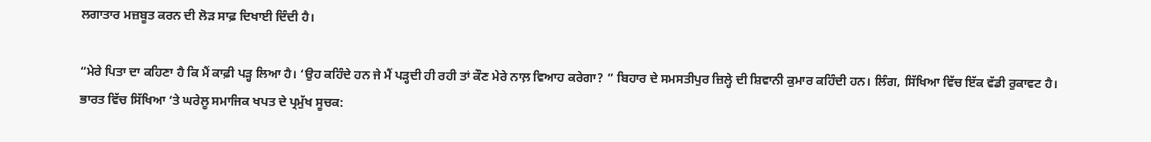ਲਗਾਤਾਰ ਮਜ਼ਬੂਤ ਕਰਨ ਦੀ ਲੋੜ ਸਾਫ਼ ਦਿਖਾਈ ਦਿੰਦੀ ਹੈ।

“ਮੇਰੇ ਪਿਤਾ ਦਾ ਕਹਿਣਾ ਹੈ ਕਿ ਮੈਂ ਕਾਫ਼ੀ ਪੜ੍ਹ ਲਿਆ ਹੈ। ‘ਉਹ ਕਹਿੰਦੇ ਹਨ ਜੇ ਮੈਂ ਪੜ੍ਹਦੀ ਹੀ ਰਹੀ ਤਾਂ ਕੌਣ ਮੇਰੇ ਨਾਲ਼ ਵਿਆਹ ਕਰੇਗਾ? ” ਬਿਹਾਰ ਦੇ ਸਮਸਤੀਪੁਰ ਜ਼ਿਲ੍ਹੇ ਦੀ ਸ਼ਿਵਾਨੀ ਕੁਮਾਰ ਕਹਿੰਦੀ ਹਨ। ਲਿੰਗ, ਸਿੱਖਿਆ ਵਿੱਚ ਇੱਕ ਵੱਡੀ ਰੁਕਾਵਟ ਹੈ। ਭਾਰਤ ਵਿੱਚ ਸਿੱਖਿਆ ‘ਤੇ ਘਰੇਲੂ ਸਮਾਜਿਕ ਖਪਤ ਦੇ ਪ੍ਰਮੁੱਖ ਸੂਚਕ: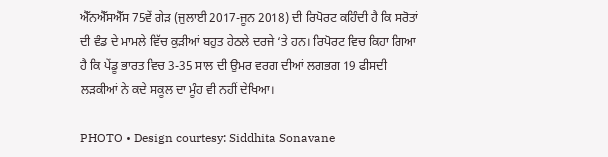ਐੱਨਐੱਸਐੱਸ 75ਵੇਂ ਗੇੜ (ਜੁਲਾਈ 2017-ਜੂਨ 2018) ਦੀ ਰਿਪੋਰਟ ਕਹਿੰਦੀ ਹੈ ਕਿ ਸਰੋਤਾਂ ਦੀ ਵੰਡ ਦੇ ਮਾਮਲੇ ਵਿੱਚ ਕੁੜੀਆਂ ਬਹੁਤ ਹੇਠਲੇ ਦਰਜੇ ‘ਤੇ ਹਨ। ਰਿਪੋਰਟ ਵਿਚ ਕਿਹਾ ਗਿਆ ਹੈ ਕਿ ਪੇਂਡੂ ਭਾਰਤ ਵਿਚ 3-35 ਸਾਲ ਦੀ ਉਮਰ ਵਰਗ ਦੀਆਂ ਲਗਭਗ 19 ਫੀਸਦੀ ਲੜਕੀਆਂ ਨੇ ਕਦੇ ਸਕੂਲ ਦਾ ਮੂੰਹ ਵੀ ਨਹੀਂ ਦੇਖਿਆ।

PHOTO • Design courtesy: Siddhita Sonavane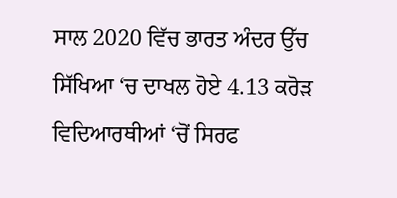ਸਾਲ 2020 ਵਿੱਚ ਭਾਰਤ ਅੰਦਰ ਉੱਚ ਸਿੱਖਿਆ ‘ਚ ਦਾਖਲ ਹੋਏ 4.13 ਕਰੋੜ ਵਿਦਿਆਰਥੀਆਂ ‘ਚੋਂ ਸਿਰਫ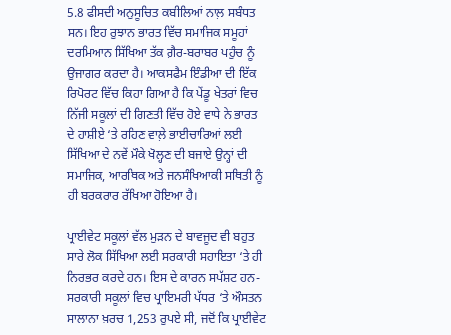5.8 ਫੀਸਦੀ ਅਨੁਸੂਚਿਤ ਕਬੀਲਿਆਂ ਨਾਲ਼ ਸਬੰਧਤ ਸਨ। ਇਹ ਰੁਝਾਨ ਭਾਰਤ ਵਿੱਚ ਸਮਾਜਿਕ ਸਮੂਹਾਂ ਦਰਮਿਆਨ ਸਿੱਖਿਆ ਤੱਕ ਗ਼ੈਰ-ਬਰਾਬਰ ਪਹੁੰਚ ਨੂੰ ਉਜਾਗਰ ਕਰਦਾ ਹੈ। ਆਕਸਫੈਮ ਇੰਡੀਆ ਦੀ ਇੱਕ ਰਿਪੋਰਟ ਵਿੱਚ ਕਿਹਾ ਗਿਆ ਹੈ ਕਿ ਪੇਂਡੂ ਖੇਤਰਾਂ ਵਿਚ ਨਿੱਜੀ ਸਕੂਲਾਂ ਦੀ ਗਿਣਤੀ ਵਿੱਚ ਹੋਏ ਵਾਧੇ ਨੇ ਭਾਰਤ ਦੇ ਹਾਸ਼ੀਏ ‘ਤੇ ਰਹਿਣ ਵਾਲ਼ੇ ਭਾਈਚਾਰਿਆਂ ਲਈ ਸਿੱਖਿਆ ਦੇ ਨਵੇਂ ਮੌਕੇ ਖੋਲ੍ਹਣ ਦੀ ਬਜਾਏ ਉਨ੍ਹਾਂ ਦੀ ਸਮਾਜਿਕ, ਆਰਥਿਕ ਅਤੇ ਜਨਸੰਖਿਆਕੀ ਸਥਿਤੀ ਨੂੰ ਹੀ ਬਰਕਰਾਰ ਰੱਖਿਆ ਹੋਇਆ ਹੈ।

ਪ੍ਰਾਈਵੇਟ ਸਕੂਲਾਂ ਵੱਲ ਮੁੜਨ ਦੇ ਬਾਵਜੂਦ ਵੀ ਬਹੁਤ ਸਾਰੇ ਲੋਕ ਸਿੱਖਿਆ ਲਈ ਸਰਕਾਰੀ ਸਹਾਇਤਾ ‘ਤੇ ਹੀ ਨਿਰਭਰ ਕਰਦੇ ਹਨ। ਇਸ ਦੇ ਕਾਰਨ ਸਪੱਸ਼ਟ ਹਨ- ਸਰਕਾਰੀ ਸਕੂਲਾਂ ਵਿਚ ਪ੍ਰਾਇਮਰੀ ਪੱਧਰ ‘ਤੇ ਔਸਤਨ ਸਾਲਾਨਾ ਖ਼ਰਚ 1,253 ਰੁਪਏ ਸੀ, ਜਦੋਂ ਕਿ ਪ੍ਰਾਈਵੇਟ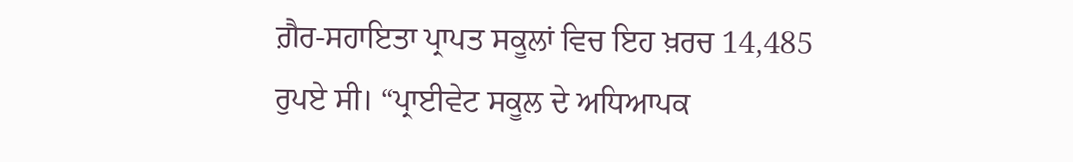ਗ਼ੈਰ-ਸਹਾਇਤਾ ਪ੍ਰਾਪਤ ਸਕੂਲਾਂ ਵਿਚ ਇਹ ਖ਼ਰਚ 14,485 ਰੁਪਏ ਸੀ। “ਪ੍ਰਾਈਵੇਟ ਸਕੂਲ ਦੇ ਅਧਿਆਪਕ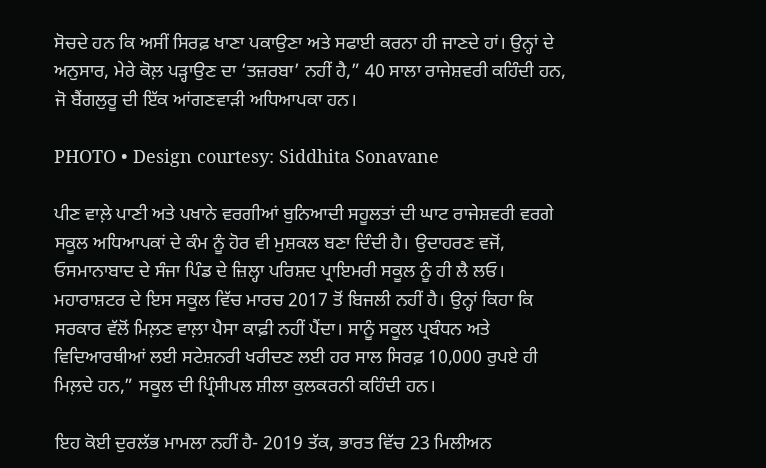ਸੋਚਦੇ ਹਨ ਕਿ ਅਸੀਂ ਸਿਰਫ਼ ਖਾਣਾ ਪਕਾਉਣਾ ਅਤੇ ਸਫਾਈ ਕਰਨਾ ਹੀ ਜਾਣਦੇ ਹਾਂ। ਉਨ੍ਹਾਂ ਦੇ ਅਨੁਸਾਰ, ਮੇਰੇ ਕੋਲ਼ ਪੜ੍ਹਾਉਣ ਦਾ ‘ਤਜ਼ਰਬਾ’ ਨਹੀਂ ਹੈ,” 40 ਸਾਲਾ ਰਾਜੇਸ਼ਵਰੀ ਕਹਿੰਦੀ ਹਨ, ਜੋ ਬੈਂਗਲੁਰੂ ਦੀ ਇੱਕ ਆਂਗਣਵਾੜੀ ਅਧਿਆਪਕਾ ਹਨ।

PHOTO • Design courtesy: Siddhita Sonavane

ਪੀਣ ਵਾਲ਼ੇ ਪਾਣੀ ਅਤੇ ਪਖਾਨੇ ਵਰਗੀਆਂ ਬੁਨਿਆਦੀ ਸਹੂਲਤਾਂ ਦੀ ਘਾਟ ਰਾਜੇਸ਼ਵਰੀ ਵਰਗੇ ਸਕੂਲ ਅਧਿਆਪਕਾਂ ਦੇ ਕੰਮ ਨੂੰ ਹੋਰ ਵੀ ਮੁਸ਼ਕਲ ਬਣਾ ਦਿੰਦੀ ਹੈ। ਉਦਾਹਰਣ ਵਜੋਂ, ਓਸਮਾਨਾਬਾਦ ਦੇ ਸੰਜਾ ਪਿੰਡ ਦੇ ਜ਼ਿਲ੍ਹਾ ਪਰਿਸ਼ਦ ਪ੍ਰਾਇਮਰੀ ਸਕੂਲ ਨੂੰ ਹੀ ਲੈ ਲਓ। ਮਹਾਰਾਸ਼ਟਰ ਦੇ ਇਸ ਸਕੂਲ ਵਿੱਚ ਮਾਰਚ 2017 ਤੋਂ ਬਿਜਲੀ ਨਹੀਂ ਹੈ। ਉਨ੍ਹਾਂ ਕਿਹਾ ਕਿ ਸਰਕਾਰ ਵੱਲੋਂ ਮਿਲ਼ਣ ਵਾਲ਼ਾ ਪੈਸਾ ਕਾਫ਼ੀ ਨਹੀਂ ਪੈਂਦਾ। ਸਾਨੂੰ ਸਕੂਲ ਪ੍ਰਬੰਧਨ ਅਤੇ ਵਿਦਿਆਰਥੀਆਂ ਲਈ ਸਟੇਸ਼ਨਰੀ ਖਰੀਦਣ ਲਈ ਹਰ ਸਾਲ ਸਿਰਫ਼ 10,000 ਰੁਪਏ ਹੀ ਮਿਲ਼ਦੇ ਹਨ,” ਸਕੂਲ ਦੀ ਪ੍ਰਿੰਸੀਪਲ ਸ਼ੀਲਾ ਕੁਲਕਰਨੀ ਕਹਿੰਦੀ ਹਨ।

ਇਹ ਕੋਈ ਦੁਰਲੱਭ ਮਾਮਲਾ ਨਹੀਂ ਹੈ- 2019 ਤੱਕ, ਭਾਰਤ ਵਿੱਚ 23 ਮਿਲੀਅਨ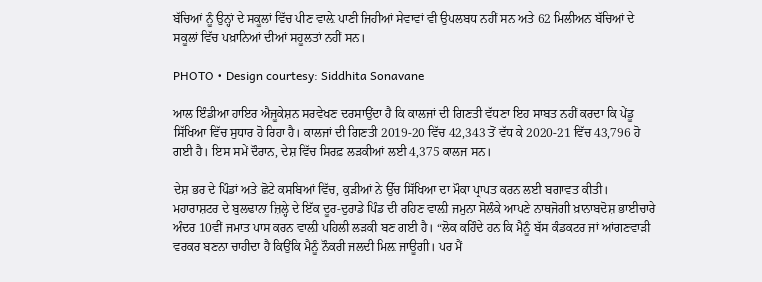ਬੱਚਿਆਂ ਨੂੰ ਉਨ੍ਹਾਂ ਦੇ ਸਕੂਲਾਂ ਵਿੱਚ ਪੀਣ ਵਾਲ਼ੇ ਪਾਣੀ ਜਿਹੀਆਂ ਸੇਵਾਵਾਂ ਵੀ ਉਪਲਬਧ ਨਹੀਂ ਸਨ ਅਤੇ 62 ਮਿਲੀਅਨ ਬੱਚਿਆਂ ਦੇ ਸਕੂਲਾਂ ਵਿੱਚ ਪਖ਼ਾਨਿਆਂ ਦੀਆਂ ਸਹੂਲਤਾਂ ਨਹੀਂ ਸਨ।

PHOTO • Design courtesy: Siddhita Sonavane

ਆਲ ਇੰਡੀਆ ਹਾਇਰ ਐਜੂਕੇਸ਼ਨ ਸਰਵੇਖਣ ਦਰਸਾਉਂਦਾ ਹੈ ਕਿ ਕਾਲਜਾਂ ਦੀ ਗਿਣਤੀ ਵੱਧਣਾ ਇਹ ਸਾਬਤ ਨਹੀਂ ਕਰਦਾ ਕਿ ਪੇਂਡੂ ਸਿੱਖਿਆ ਵਿੱਚ ਸੁਧਾਰ ਹੋ ਰਿਹਾ ਹੈ। ਕਾਲਜਾਂ ਦੀ ਗਿਣਤੀ 2019-20 ਵਿੱਚ 42,343 ਤੋਂ ਵੱਧ ਕੇ 2020-21 ਵਿੱਚ 43,796 ਹੋ ਗਈ ਹੈ। ਇਸ ਸਮੇਂ ਦੌਰਾਨ, ਦੇਸ਼ ਵਿੱਚ ਸਿਰਫ਼ ਲੜਕੀਆਂ ਲਈ 4,375 ਕਾਲਜ ਸਨ।

ਦੇਸ਼ ਭਰ ਦੇ ਪਿੰਡਾਂ ਅਤੇ ਛੋਟੇ ਕਸਬਿਆਂ ਵਿੱਚ, ਕੁੜੀਆਂ ਨੇ ਉੱਚ ਸਿੱਖਿਆ ਦਾ ਮੌਕਾ ਪ੍ਰਾਪਤ ਕਰਨ ਲਈ ਬਗਾਵਤ ਕੀਤੀ। ਮਹਾਰਾਸ਼ਟਰ ਦੇ ਬੁਲਢਾਨਾ ਜ਼ਿਲ੍ਹੇ ਦੇ ਇੱਕ ਦੂਰ-ਦੁਰਾਡੇ ਪਿੰਡ ਦੀ ਰਹਿਣ ਵਾਲ਼ੀ ਜਮੁਨਾ ਸੋਲੰਕੇ ਆਪਣੇ ਨਾਥਜੋਗੀ ਖ਼ਾਨਾਬਦੋਸ਼ ਭਾਈਚਾਰੇ ਅੰਦਰ 10ਵੀਂ ਜਮਾਤ ਪਾਸ ਕਰਨ ਵਾਲ਼ੀ ਪਹਿਲੀ ਲੜਕੀ ਬਣ ਗਈ ਹੈ। “ਲੋਕ ਕਹਿੰਦੇ ਹਨ ਕਿ ਮੈਨੂੰ ਬੱਸ ਕੰਡਕਟਰ ਜਾਂ ਆਂਗਣਵਾੜੀ ਵਰਕਰ ਬਣਨਾ ਚਾਹੀਦਾ ਹੈ ਕਿਉਂਕਿ ਮੈਨੂੰ ਨੌਕਰੀ ਜਲਦੀ ਮਿਲ਼ ਜਾਊਗੀ। ਪਰ ਮੈਂ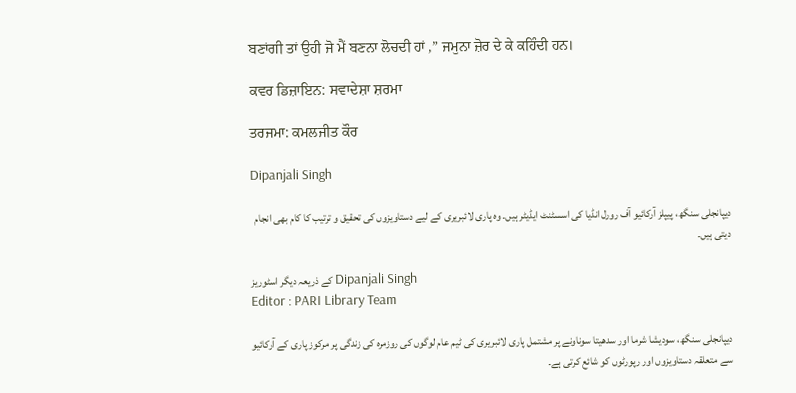ਬਣਾਂਗੀ ਤਾਂ ਉਹੀ ਜੋ ਮੈਂ ਬਣਨਾ ਲੋਚਦੀ ਹਾਂ ,” ਜਮੁਨਾ ਜ਼ੋਰ ਦੇ ਕੇ ਕਹਿੰਦੀ ਹਨ।

ਕਵਰ ਡਿਜ਼ਾਇਨ: ਸਵਾਦੇਸ਼ਾ ਸ਼ਰਮਾ

ਤਰਜਮਾ: ਕਮਲਜੀਤ ਕੌਰ

Dipanjali Singh

دیپانجلی سنگھ، پیپلز آرکائیو آف رورل انڈیا کی اسسٹنٹ ایڈیٹر ہیں۔ وہ پاری لائبریری کے لیے دستاویزوں کی تحقیق و ترتیب کا کام بھی انجام دیتی ہیں۔

کے ذریعہ دیگر اسٹوریز Dipanjali Singh
Editor : PARI Library Team

دیپانجلی سنگھ، سودیشا شرما اور سدھیتا سوناونے پر مشتمل پاری لائبریری کی ٹیم عام لوگوں کی روزمرہ کی زندگی پر مرکوز پاری کے آرکائیو سے متعلقہ دستاویزوں اور رپورٹوں کو شائع کرتی ہے۔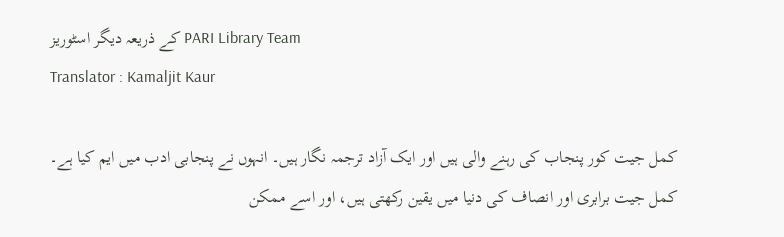کے ذریعہ دیگر اسٹوریز PARI Library Team
Translator : Kamaljit Kaur

کمل جیت کور پنجاب کی رہنے والی ہیں اور ایک آزاد ترجمہ نگار ہیں۔ انہوں نے پنجابی ادب میں ایم کیا ہے۔ کمل جیت برابری اور انصاف کی دنیا میں یقین رکھتی ہیں، اور اسے ممکن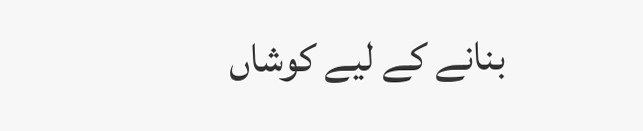بنانے کے لیے کوشاں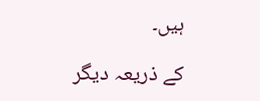ہیں۔

کے ذریعہ دیگر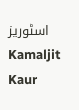اسٹوریز Kamaljit Kaur